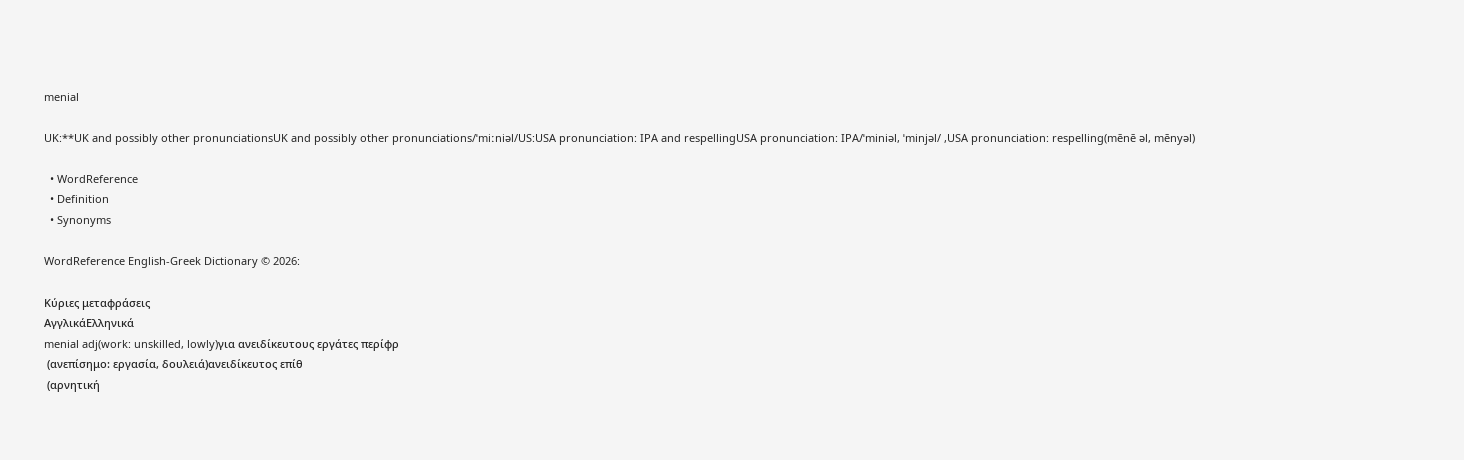menial

UK:**UK and possibly other pronunciationsUK and possibly other pronunciations/ˈmiːniəl/US:USA pronunciation: IPA and respellingUSA pronunciation: IPA/ˈminiəl, ˈminjəl/ ,USA pronunciation: respelling(mēnē əl, mēnyəl)

  • WordReference
  • Definition
  • Synonyms

WordReference English-Greek Dictionary © 2026:

Κύριες μεταφράσεις
ΑγγλικάΕλληνικά
menial adj(work: unskilled, lowly)για ανειδίκευτους εργάτες περίφρ
 (ανεπίσημο: εργασία, δουλειά)ανειδίκευτος επίθ
 (αρνητική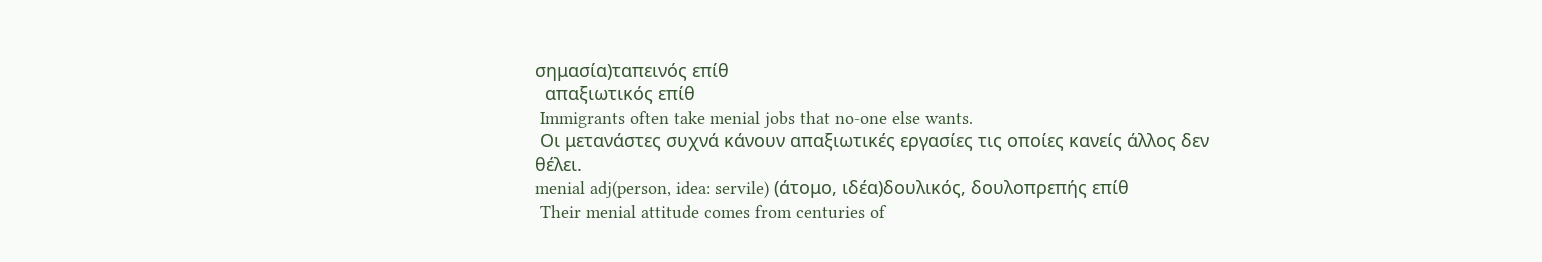σημασία)ταπεινός επίθ
  απαξιωτικός επίθ
 Immigrants often take menial jobs that no-one else wants.
 Οι μετανάστες συχνά κάνουν απαξιωτικές εργασίες τις οποίες κανείς άλλος δεν θέλει.
menial adj(person, idea: servile) (άτομο, ιδέα)δουλικός, δουλοπρεπής επίθ
 Their menial attitude comes from centuries of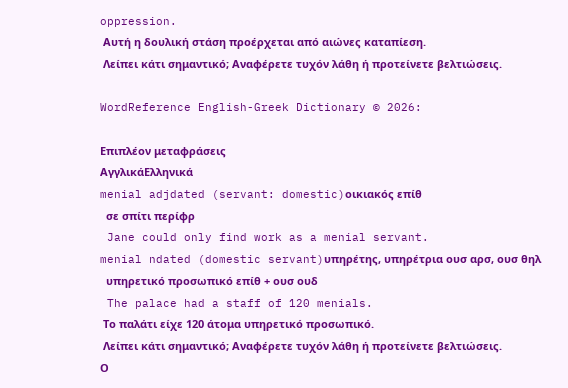oppression.
 Αυτή η δουλική στάση προέρχεται από αιώνες καταπίεση.
 Λείπει κάτι σημαντικό; Αναφέρετε τυχόν λάθη ή προτείνετε βελτιώσεις.

WordReference English-Greek Dictionary © 2026:

Επιπλέον μεταφράσεις
ΑγγλικάΕλληνικά
menial adjdated (servant: domestic)οικιακός επίθ
  σε σπίτι περίφρ
 Jane could only find work as a menial servant.
menial ndated (domestic servant)υπηρέτης, υπηρέτρια ουσ αρσ, ουσ θηλ
  υπηρετικό προσωπικό επίθ + ουσ ουδ
 The palace had a staff of 120 menials.
 Το παλάτι είχε 120 άτομα υπηρετικό προσωπικό.
 Λείπει κάτι σημαντικό; Αναφέρετε τυχόν λάθη ή προτείνετε βελτιώσεις.
Ο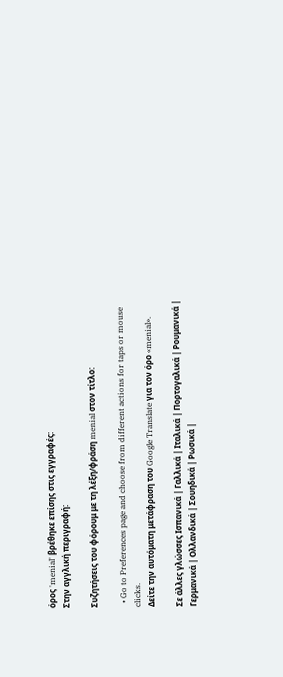όρος 'menial' βρέθηκε επίσης στις εγγραφές:
Στην αγγλική περιγραφή:

Συζητήσεις του φόρουμ με τη λέξη/φράση menial στον τίτλο:

  • Go to Preferences page and choose from different actions for taps or mouse clicks.
Δείτε την αυτόματη μετάφραση του Google Translate για τον όρο «menial».

Σε άλλες γλώσσες Ισπανικά | Γαλλικά | Ιταλικά | Πορτογαλικά | Ρουμανικά | Γερμανικά | Ολλανδικά | Σουηδικά | Ρωσικά |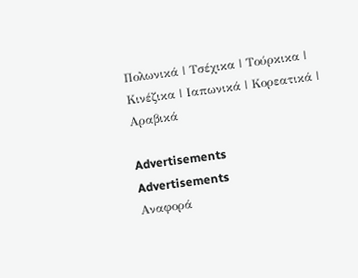Πολωνικά | Τσέχικα | Τούρκικα | Κινέζικα | Ιαπωνικά | Κορεατικά | Αραβικά

Advertisements
Advertisements
Αναφορά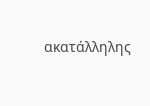ακατάλληλης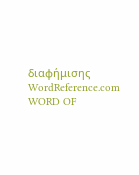διαφήμισης
WordReference.com
WORD OF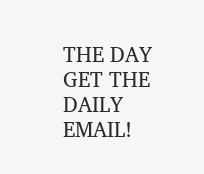THE DAY
GET THE DAILY EMAIL!